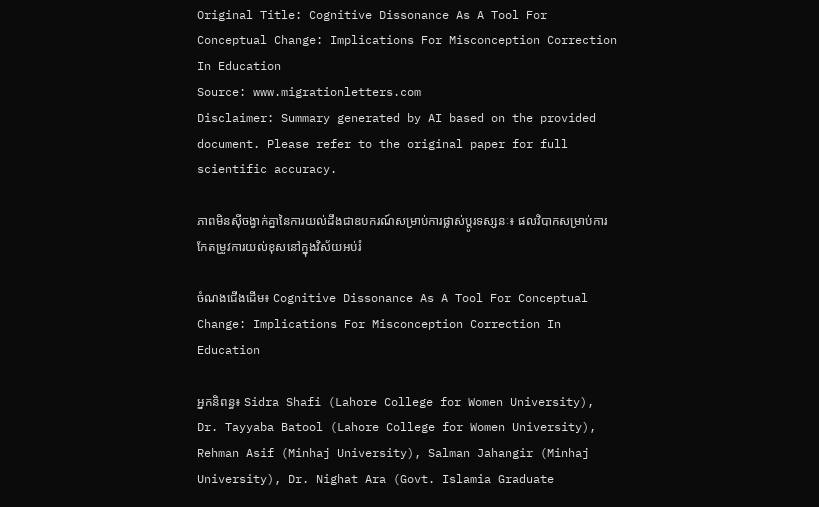Original Title: Cognitive Dissonance As A Tool For Conceptual Change: Implications For Misconception Correction In Education
Source: www.migrationletters.com
Disclaimer: Summary generated by AI based on the provided document. Please refer to the original paper for full scientific accuracy.

ភាពមិនស៊ីចង្វាក់គ្នានៃការយល់ដឹងជាឧបករណ៍សម្រាប់ការផ្លាស់ប្តូរទស្សនៈ៖ ផលវិបាកសម្រាប់ការកែតម្រូវការយល់ខុសនៅក្នុងវិស័យអប់រំ

ចំណងជើងដើម៖ Cognitive Dissonance As A Tool For Conceptual Change: Implications For Misconception Correction In Education

អ្នកនិពន្ធ៖ Sidra Shafi (Lahore College for Women University), Dr. Tayyaba Batool (Lahore College for Women University), Rehman Asif (Minhaj University), Salman Jahangir (Minhaj University), Dr. Nighat Ara (Govt. Islamia Graduate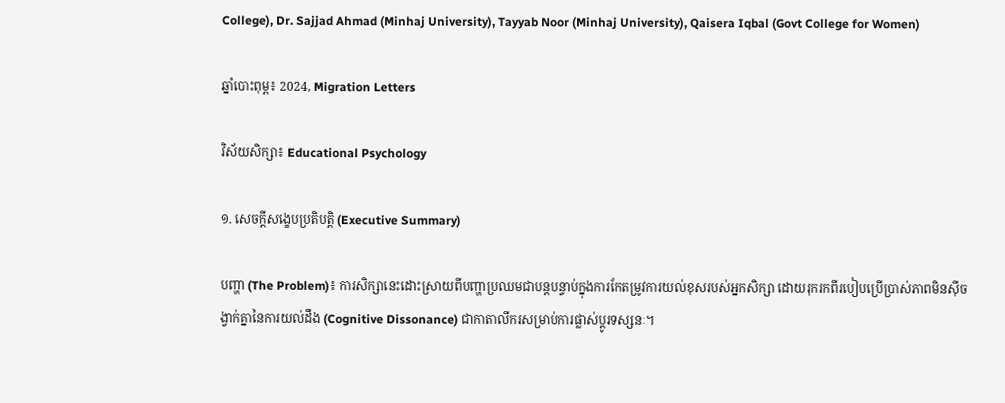College), Dr. Sajjad Ahmad (Minhaj University), Tayyab Noor (Minhaj University), Qaisera Iqbal (Govt College for Women)

ឆ្នាំបោះពុម្ព៖ 2024, Migration Letters

វិស័យសិក្សា៖ Educational Psychology

១. សេចក្តីសង្ខេបប្រតិបត្តិ (Executive Summary)

បញ្ហា (The Problem)៖ ការសិក្សានេះដោះស្រាយពីបញ្ហាប្រឈមជាបន្តបន្ទាប់ក្នុងការកែតម្រូវការយល់ខុសរបស់អ្នកសិក្សា ដោយរុករកពីរបៀបប្រើប្រាស់ភាពមិនស៊ីចង្វាក់គ្នានៃការយល់ដឹង (Cognitive Dissonance) ជាកាតាលីករសម្រាប់ការផ្លាស់ប្តូរទស្សនៈ។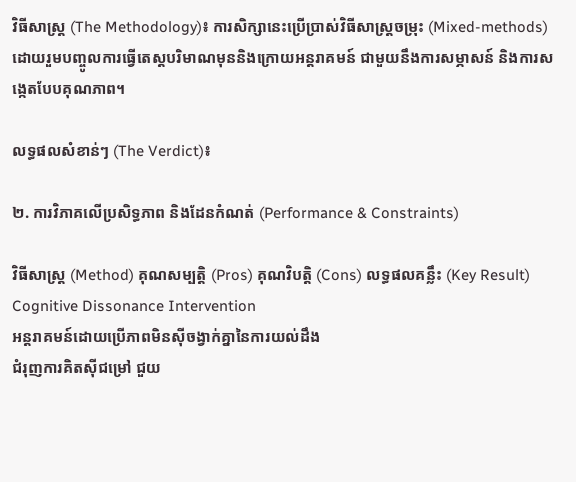វិធីសាស្ត្រ (The Methodology)៖ ការសិក្សានេះប្រើប្រាស់វិធីសាស្ត្រចម្រុះ (Mixed-methods) ដោយរួមបញ្ចូលការធ្វើតេស្តបរិមាណមុននិងក្រោយអន្តរាគមន៍ ជាមួយនឹងការសម្ភាសន៍ និងការសង្កេតបែបគុណភាព។

លទ្ធផលសំខាន់ៗ (The Verdict)៖

២. ការវិភាគលើប្រសិទ្ធភាព និងដែនកំណត់ (Performance & Constraints)

វិធីសាស្ត្រ (Method) គុណសម្បត្តិ (Pros) គុណវិបត្តិ (Cons) លទ្ធផលគន្លឹះ (Key Result)
Cognitive Dissonance Intervention
អន្តរាគមន៍ដោយប្រើភាពមិនស៊ីចង្វាក់គ្នានៃការយល់ដឹង
ជំរុញការគិតស៊ីជម្រៅ ជួយ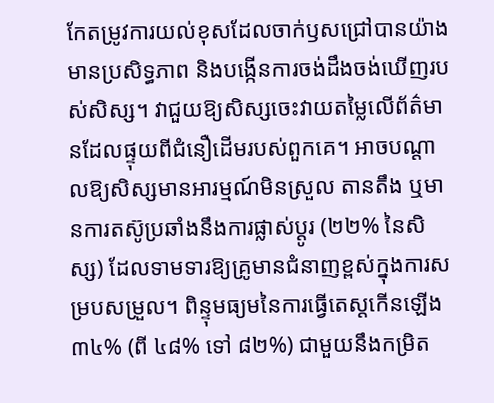កែតម្រូវការយល់ខុសដែលចាក់ឫសជ្រៅបានយ៉ាងមានប្រសិទ្ធភាព និងបង្កើនការចង់ដឹងចង់ឃើញរបស់សិស្ស។ វាជួយឱ្យសិស្សចេះវាយតម្លៃលើព័ត៌មានដែលផ្ទុយពីជំនឿដើមរបស់ពួកគេ។ អាចបណ្តាលឱ្យសិស្សមានអារម្មណ៍មិនស្រួល តានតឹង ឬមានការតស៊ូប្រឆាំងនឹងការផ្លាស់ប្តូរ (២២% នៃសិស្ស) ដែលទាមទារឱ្យគ្រូមានជំនាញខ្ពស់ក្នុងការសម្របសម្រួល។ ពិន្ទុមធ្យមនៃការធ្វើតេស្តកើនឡើង ៣៤% (ពី ៤៨% ទៅ ៨២%) ជាមួយនឹងកម្រិត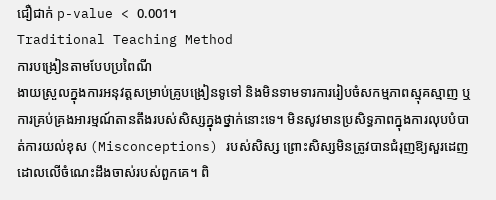ជឿជាក់ p-value < 0.001។
Traditional Teaching Method
ការបង្រៀនតាមបែបប្រពៃណី
ងាយស្រួលក្នុងការអនុវត្តសម្រាប់គ្រូបង្រៀនទូទៅ និងមិនទាមទារការរៀបចំសកម្មភាពស្មុគស្មាញ ឬការគ្រប់គ្រងអារម្មណ៍តានតឹងរបស់សិស្សក្នុងថ្នាក់នោះទេ។ មិនសូវមានប្រសិទ្ធភាពក្នុងការលុបបំបាត់ការយល់ខុស (Misconceptions) របស់សិស្ស ព្រោះសិស្សមិនត្រូវបានជំរុញឱ្យសួរដេញដោលលើចំណេះដឹងចាស់របស់ពួកគេ។ ពិ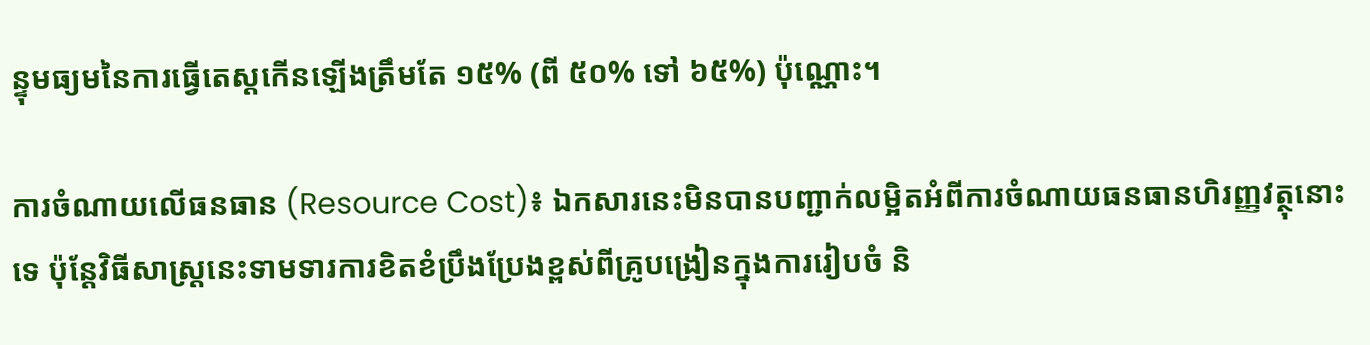ន្ទុមធ្យមនៃការធ្វើតេស្តកើនឡើងត្រឹមតែ ១៥% (ពី ៥០% ទៅ ៦៥%) ប៉ុណ្ណោះ។

ការចំណាយលើធនធាន (Resource Cost)៖ ឯកសារនេះមិនបានបញ្ជាក់លម្អិតអំពីការចំណាយធនធានហិរញ្ញវត្ថុនោះទេ ប៉ុន្តែវិធីសាស្ត្រនេះទាមទារការខិតខំប្រឹងប្រែងខ្ពស់ពីគ្រូបង្រៀនក្នុងការរៀបចំ និ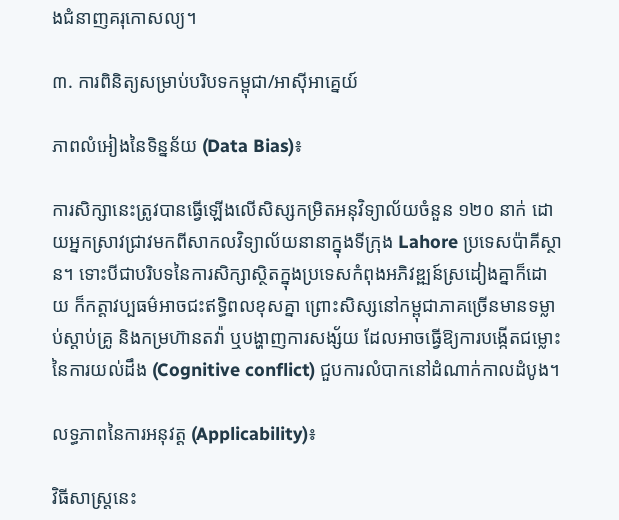ងជំនាញគរុកោសល្យ។

៣. ការពិនិត្យសម្រាប់បរិបទកម្ពុជា/អាស៊ីអាគ្នេយ៍

ភាពលំអៀងនៃទិន្នន័យ (Data Bias)៖

ការសិក្សានេះត្រូវបានធ្វើឡើងលើសិស្សកម្រិតអនុវិទ្យាល័យចំនួន ១២០ នាក់ ដោយអ្នកស្រាវជ្រាវមកពីសាកលវិទ្យាល័យនានាក្នុងទីក្រុង Lahore ប្រទេសប៉ាគីស្ថាន។ ទោះបីជាបរិបទនៃការសិក្សាស្ថិតក្នុងប្រទេសកំពុងអភិវឌ្ឍន៍ស្រដៀងគ្នាក៏ដោយ ក៏កត្តាវប្បធម៌អាចជះឥទ្ធិពលខុសគ្នា ព្រោះសិស្សនៅកម្ពុជាភាគច្រើនមានទម្លាប់ស្តាប់គ្រូ និងកម្រហ៊ានតវ៉ា ឬបង្ហាញការសង្ស័យ ដែលអាចធ្វើឱ្យការបង្កើតជម្លោះនៃការយល់ដឹង (Cognitive conflict) ជួបការលំបាកនៅដំណាក់កាលដំបូង។

លទ្ធភាពនៃការអនុវត្ត (Applicability)៖

វិធីសាស្ត្រនេះ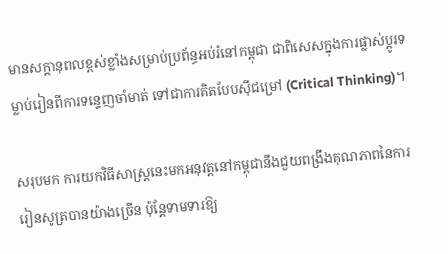មានសក្តានុពលខ្ពស់ខ្លាំងសម្រាប់ប្រព័ន្ធអប់រំនៅកម្ពុជា ជាពិសេសក្នុងការផ្លាស់ប្តូរទម្លាប់រៀនពីការទន្ទេញចាំមាត់ ទៅជាការគិតបែបស៊ីជម្រៅ (Critical Thinking)។

សរុបមក ការយកវិធីសាស្ត្រនេះមកអនុវត្តនៅកម្ពុជានឹងជួយពង្រឹងគុណភាពនៃការរៀនសូត្របានយ៉ាងច្រើន ប៉ុន្តែទាមទារឱ្យ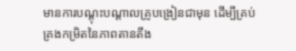មានការបណ្តុះបណ្តាលគ្រូបង្រៀនជាមុន ដើម្បីគ្រប់គ្រងកម្រិតនៃភាពតានតឹង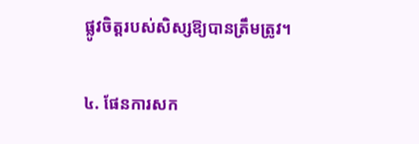ផ្លូវចិត្តរបស់សិស្សឱ្យបានត្រឹមត្រូវ។

៤. ផែនការសក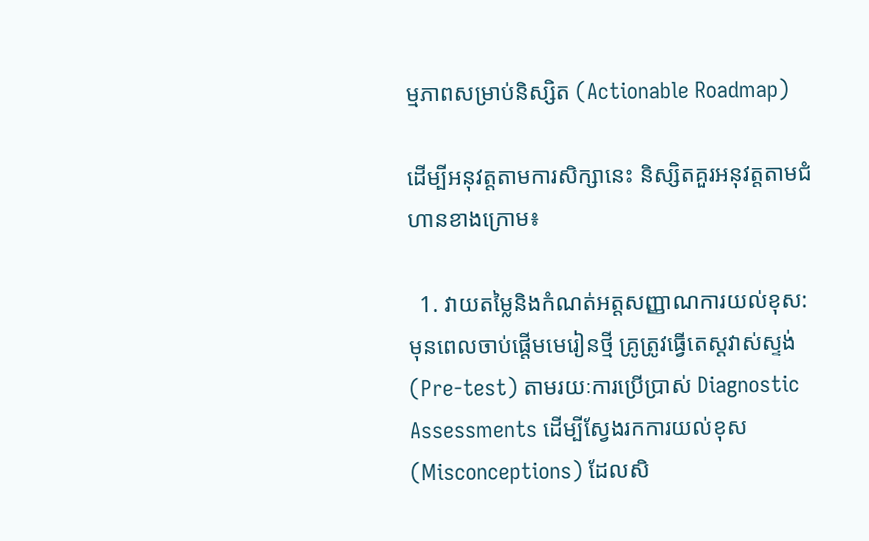ម្មភាពសម្រាប់និស្សិត (Actionable Roadmap)

ដើម្បីអនុវត្តតាមការសិក្សានេះ និស្សិតគួរអនុវត្តតាមជំហានខាងក្រោម៖

  1. វាយតម្លៃនិងកំណត់អត្តសញ្ញាណការយល់ខុស: មុនពេលចាប់ផ្តើមមេរៀនថ្មី គ្រូត្រូវធ្វើតេស្តវាស់ស្ទង់ (Pre-test) តាមរយៈការប្រើប្រាស់ Diagnostic Assessments ដើម្បីស្វែងរកការយល់ខុស (Misconceptions) ដែលសិ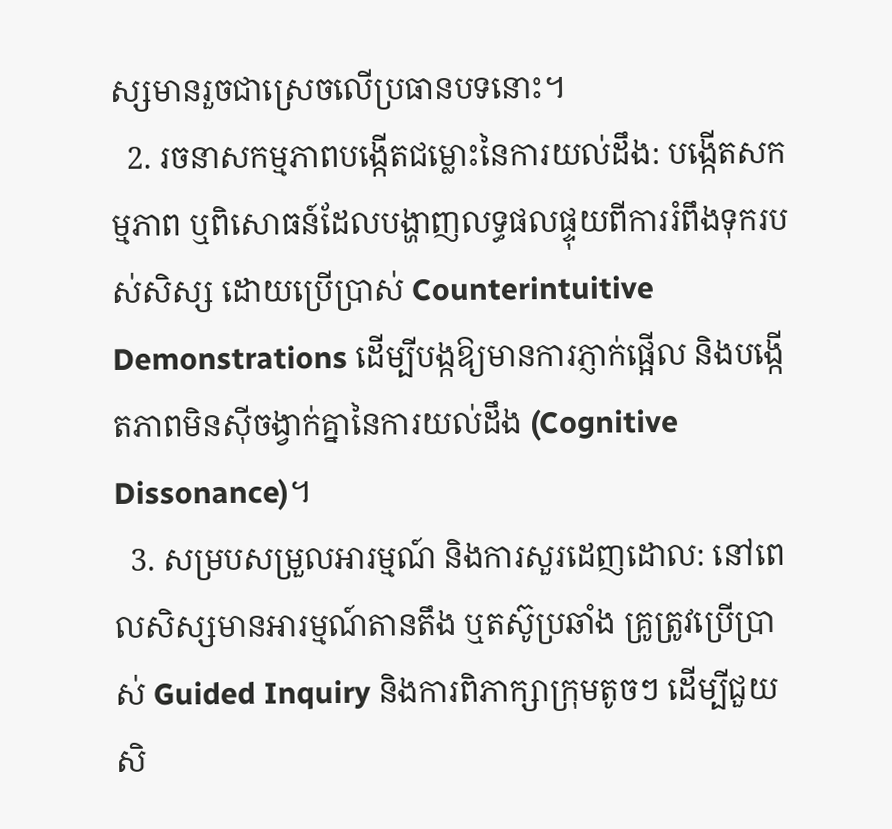ស្សមានរួចជាស្រេចលើប្រធានបទនោះ។
  2. រចនាសកម្មភាពបង្កើតជម្លោះនៃការយល់ដឹង: បង្កើតសកម្មភាព ឬពិសោធន៍ដែលបង្ហាញលទ្ធផលផ្ទុយពីការរំពឹងទុករបស់សិស្ស ដោយប្រើប្រាស់ Counterintuitive Demonstrations ដើម្បីបង្កឱ្យមានការភ្ញាក់ផ្អើល និងបង្កើតភាពមិនស៊ីចង្វាក់គ្នានៃការយល់ដឹង (Cognitive Dissonance)។
  3. សម្របសម្រួលអារម្មណ៍ និងការសួរដេញដោល: នៅពេលសិស្សមានអារម្មណ៍តានតឹង ឬតស៊ូប្រឆាំង គ្រូត្រូវប្រើប្រាស់ Guided Inquiry និងការពិភាក្សាក្រុមតូចៗ ដើម្បីជួយសិ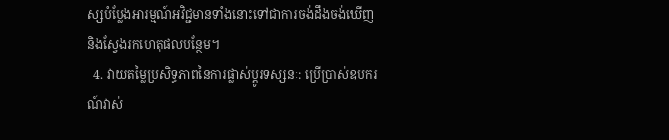ស្សបំប្លែងអារម្មណ៍អវិជ្ជមានទាំងនោះទៅជាការចង់ដឹងចង់ឃើញ និងស្វែងរកហេតុផលបន្ថែម។
  4. វាយតម្លៃប្រសិទ្ធភាពនៃការផ្លាស់ប្តូរទស្សនៈ: ប្រើប្រាស់ឧបករណ៍វាស់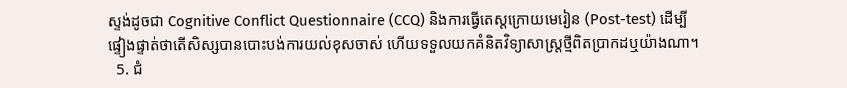ស្ទង់ដូចជា Cognitive Conflict Questionnaire (CCQ) និងការធ្វើតេស្តក្រោយមេរៀន (Post-test) ដើម្បីផ្ទៀងផ្ទាត់ថាតើសិស្សបានបោះបង់ការយល់ខុសចាស់ ហើយទទួលយកគំនិតវិទ្យាសាស្ត្រថ្មីពិតប្រាកដឬយ៉ាងណា។
  5. ជំ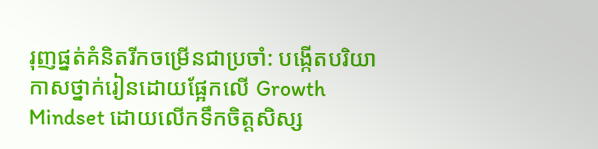រុញផ្នត់គំនិតរីកចម្រើនជាប្រចាំ: បង្កើតបរិយាកាសថ្នាក់រៀនដោយផ្អែកលើ Growth Mindset ដោយលើកទឹកចិត្តសិស្ស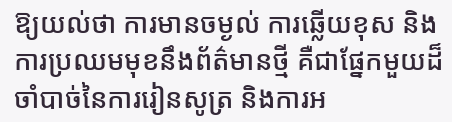ឱ្យយល់ថា ការមានចម្ងល់ ការឆ្លើយខុស និងការប្រឈមមុខនឹងព័ត៌មានថ្មី គឺជាផ្នែកមួយដ៏ចាំបាច់នៃការរៀនសូត្រ និងការអ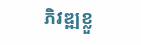ភិវឌ្ឍខ្លួ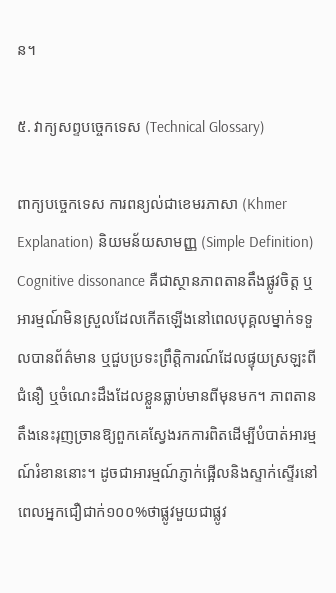ន។

៥. វាក្យសព្ទបច្ចេកទេស (Technical Glossary)

ពាក្យបច្ចេកទេស ការពន្យល់ជាខេមរភាសា (Khmer Explanation) និយមន័យសាមញ្ញ (Simple Definition)
Cognitive dissonance គឺជាស្ថានភាពតានតឹងផ្លូវចិត្ត ឬអារម្មណ៍មិនស្រួលដែលកើតឡើងនៅពេលបុគ្គលម្នាក់ទទួលបានព័ត៌មាន ឬជួបប្រទះព្រឹត្តិការណ៍ដែលផ្ទុយស្រឡះពីជំនឿ ឬចំណេះដឹងដែលខ្លួនធ្លាប់មានពីមុនមក។ ភាពតានតឹងនេះរុញច្រានឱ្យពួកគេស្វែងរកការពិតដើម្បីបំបាត់អារម្មណ៍រំខាននោះ។ ដូចជាអារម្មណ៍ភ្ញាក់ផ្អើលនិងស្ទាក់ស្ទើរនៅពេលអ្នកជឿជាក់១០០%ថាផ្លូវមួយជាផ្លូវ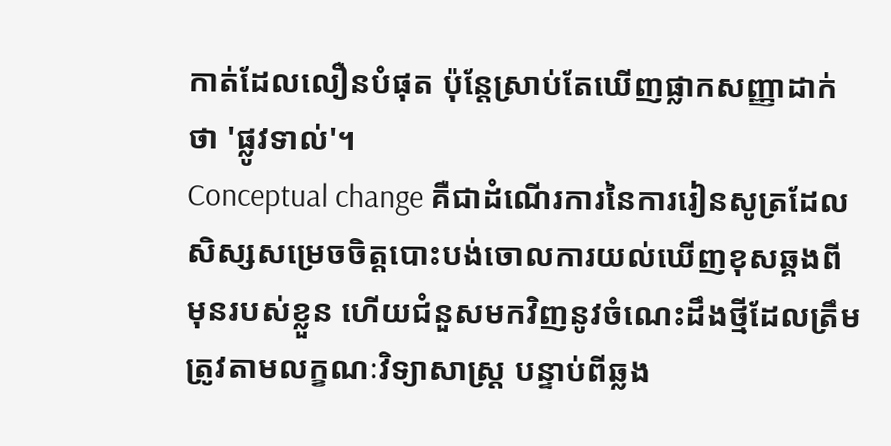កាត់ដែលលឿនបំផុត ប៉ុន្តែស្រាប់តែឃើញផ្លាកសញ្ញាដាក់ថា 'ផ្លូវទាល់'។
Conceptual change គឺជាដំណើរការនៃការរៀនសូត្រដែលសិស្សសម្រេចចិត្តបោះបង់ចោលការយល់ឃើញខុសឆ្គងពីមុនរបស់ខ្លួន ហើយជំនួសមកវិញនូវចំណេះដឹងថ្មីដែលត្រឹមត្រូវតាមលក្ខណៈវិទ្យាសាស្ត្រ បន្ទាប់ពីឆ្លង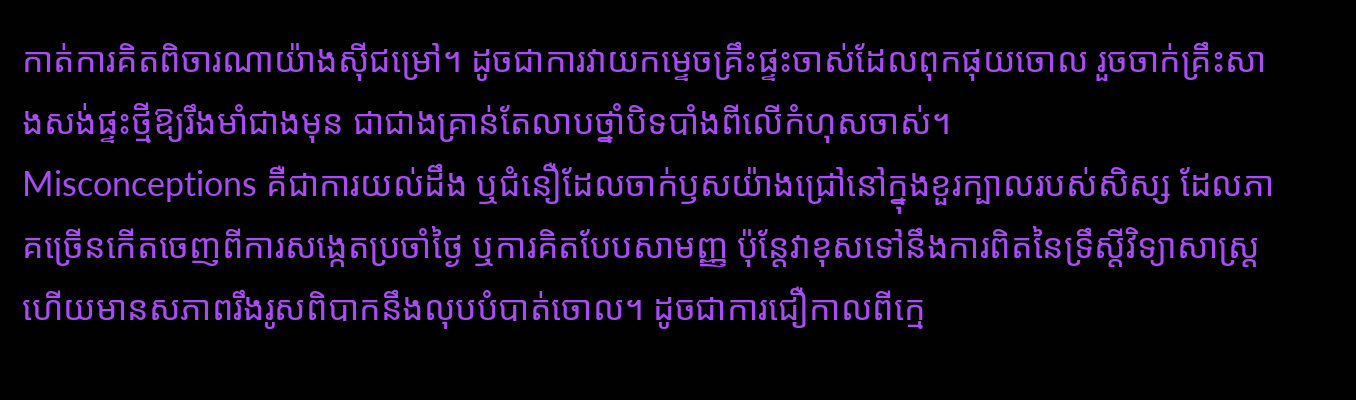កាត់ការគិតពិចារណាយ៉ាងស៊ីជម្រៅ។ ដូចជាការវាយកម្ទេចគ្រឹះផ្ទះចាស់ដែលពុកផុយចោល រួចចាក់គ្រឹះសាងសង់ផ្ទះថ្មីឱ្យរឹងមាំជាងមុន ជាជាងគ្រាន់តែលាបថ្នាំបិទបាំងពីលើកំហុសចាស់។
Misconceptions គឺជាការយល់ដឹង ឬជំនឿដែលចាក់ឫសយ៉ាងជ្រៅនៅក្នុងខួរក្បាលរបស់សិស្ស ដែលភាគច្រើនកើតចេញពីការសង្កេតប្រចាំថ្ងៃ ឬការគិតបែបសាមញ្ញ ប៉ុន្តែវាខុសទៅនឹងការពិតនៃទ្រឹស្តីវិទ្យាសាស្ត្រ ហើយមានសភាពរឹងរូសពិបាកនឹងលុបបំបាត់ចោល។ ដូចជាការជឿកាលពីក្មេ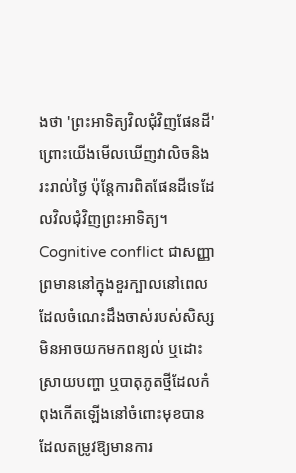ងថា 'ព្រះអាទិត្យវិលជុំវិញផែនដី' ព្រោះយើងមើលឃើញវាលិចនិងរះរាល់ថ្ងៃ ប៉ុន្តែការពិតផែនដីទេដែលវិលជុំវិញព្រះអាទិត្យ។
Cognitive conflict ជាសញ្ញាព្រមាននៅក្នុងខួរក្បាលនៅពេលដែលចំណេះដឹងចាស់របស់សិស្សមិនអាចយកមកពន្យល់ ឬដោះស្រាយបញ្ហា ឬបាតុភូតថ្មីដែលកំពុងកើតឡើងនៅចំពោះមុខបាន ដែលតម្រូវឱ្យមានការ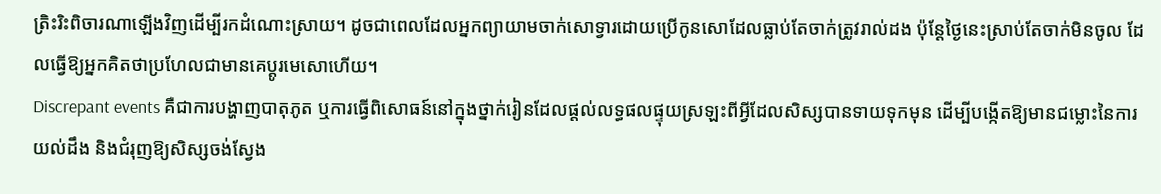ត្រិះរិះពិចារណាឡើងវិញដើម្បីរកដំណោះស្រាយ។ ដូចជាពេលដែលអ្នកព្យាយាមចាក់សោទ្វារដោយប្រើកូនសោដែលធ្លាប់តែចាក់ត្រូវរាល់ដង ប៉ុន្តែថ្ងៃនេះស្រាប់តែចាក់មិនចូល ដែលធ្វើឱ្យអ្នកគិតថាប្រហែលជាមានគេប្តូរមេសោហើយ។
Discrepant events គឺជាការបង្ហាញបាតុភូត ឬការធ្វើពិសោធន៍នៅក្នុងថ្នាក់រៀនដែលផ្តល់លទ្ធផលផ្ទុយស្រឡះពីអ្វីដែលសិស្សបានទាយទុកមុន ដើម្បីបង្កើតឱ្យមានជម្លោះនៃការយល់ដឹង និងជំរុញឱ្យសិស្សចង់ស្វែង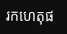រកហេតុផ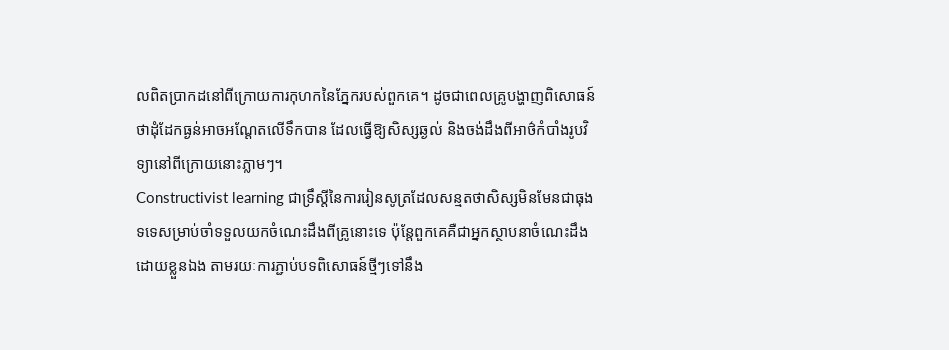លពិតប្រាកដនៅពីក្រោយការកុហកនៃភ្នែករបស់ពួកគេ។ ដូចជាពេលគ្រូបង្ហាញពិសោធន៍ថាដុំដែកធ្ងន់អាចអណ្តែតលើទឹកបាន ដែលធ្វើឱ្យសិស្សឆ្ងល់ និងចង់ដឹងពីអាថ៌កំបាំងរូបវិទ្យានៅពីក្រោយនោះភ្លាមៗ។
Constructivist learning ជាទ្រឹស្តីនៃការរៀនសូត្រដែលសន្មតថាសិស្សមិនមែនជាធុងទទេសម្រាប់ចាំទទួលយកចំណេះដឹងពីគ្រូនោះទេ ប៉ុន្តែពួកគេគឺជាអ្នកស្ថាបនាចំណេះដឹងដោយខ្លួនឯង តាមរយៈការភ្ជាប់បទពិសោធន៍ថ្មីៗទៅនឹង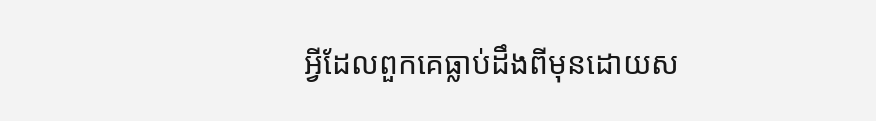អ្វីដែលពួកគេធ្លាប់ដឹងពីមុនដោយស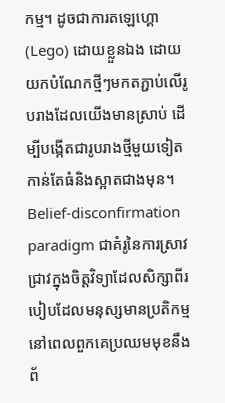កម្ម។ ដូចជាការតឡេហ្គោ (Lego) ដោយខ្លួនឯង ដោយយកបំណែកថ្មីៗមកតភ្ជាប់លើរូបរាងដែលយើងមានស្រាប់ ដើម្បីបង្កើតជារូបរាងថ្មីមួយទៀតកាន់តែធំនិងស្អាតជាងមុន។
Belief-disconfirmation paradigm ជាគំរូនៃការស្រាវជ្រាវក្នុងចិត្តវិទ្យាដែលសិក្សាពីរបៀបដែលមនុស្សមានប្រតិកម្មនៅពេលពួកគេប្រឈមមុខនឹងព័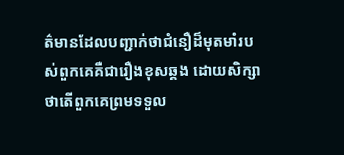ត៌មានដែលបញ្ជាក់ថាជំនឿដ៏មុតមាំរបស់ពួកគេគឺជារឿងខុសឆ្គង ដោយសិក្សាថាតើពួកគេព្រមទទួល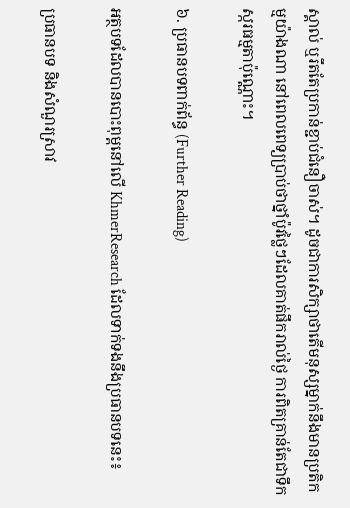ស្គាល់ ឬរឹតតែប្រកាន់ខ្ជាប់ជំនឿចាស់។ ដូចជាការសិក្សាថាតើមនុស្សម្នាក់នឹងមានប្រតិកម្មយ៉ាងណា នៅពេលពេទ្យប្រាប់ថាថ្នាំប៉ូវថ្លៃៗដែលគាត់ផឹករាល់ថ្ងៃ ការពិតគ្រាន់តែជាទឹកស្ករធម្មតាប៉ុណ្ណោះ។

៦. ប្រធានបទពាក់ព័ន្ធ (Further Reading)

អត្ថបទដែលបានបោះពុម្ពនៅលើ KhmerResearch ដែលទាក់ទងនឹងប្រធានបទនេះ៖

ប្រធានបទ និងសំណួរស្រាវ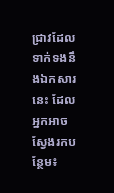ជ្រាវដែលទាក់ទងនឹងឯកសារនេះ ដែលអ្នកអាចស្វែងរកបន្ថែម៖